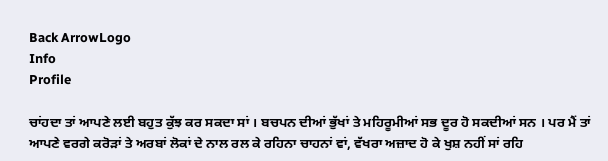Back ArrowLogo
Info
Profile

ਚਾਂਹਦਾ ਤਾਂ ਆਪਣੇ ਲਈ ਬਹੁਤ ਕੁੱਝ ਕਰ ਸਕਦਾ ਸਾਂ । ਬਚਪਨ ਦੀਆਂ ਭੁੱਖਾਂ ਤੇ ਮਹਿਰੂਮੀਆਂ ਸਭ ਦੂਰ ਹੋ ਸਕਦੀਆਂ ਸਨ । ਪਰ ਮੈਂ ਤਾਂ ਆਪਣੇ ਵਰਗੇ ਕਰੋੜਾਂ ਤੇ ਅਰਬਾਂ ਲੋਕਾਂ ਦੇ ਨਾਲ ਰਲ ਕੇ ਰਹਿਨਾ ਚਾਹਨਾਂ ਵਾਂ, ਵੱਖਰਾ ਅਜ਼ਾਦ ਹੋ ਕੇ ਖੁਸ਼ ਨਹੀਂ ਸਾਂ ਰਹਿ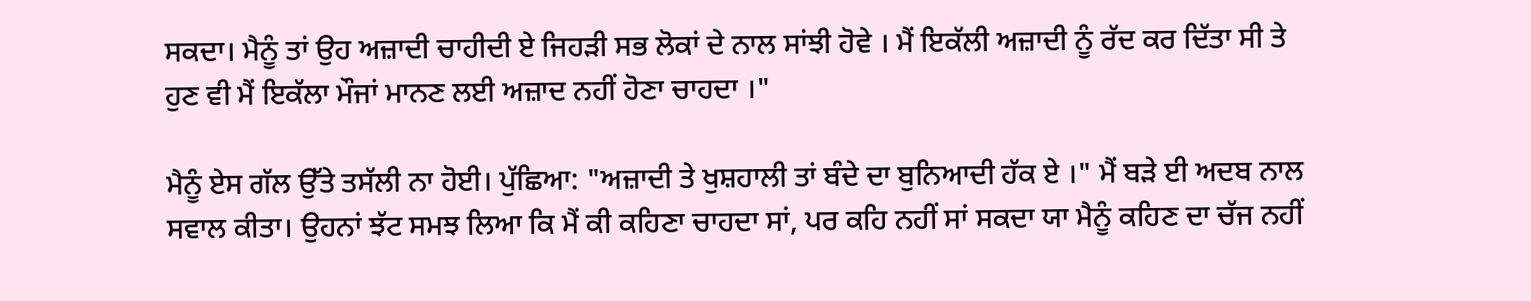ਸਕਦਾ। ਮੈਨੂੰ ਤਾਂ ਉਹ ਅਜ਼ਾਦੀ ਚਾਹੀਦੀ ਏ ਜਿਹੜੀ ਸਭ ਲੋਕਾਂ ਦੇ ਨਾਲ ਸਾਂਝੀ ਹੋਵੇ । ਮੈਂ ਇਕੱਲੀ ਅਜ਼ਾਦੀ ਨੂੰ ਰੱਦ ਕਰ ਦਿੱਤਾ ਸੀ ਤੇ ਹੁਣ ਵੀ ਮੈਂ ਇਕੱਲਾ ਮੌਜਾਂ ਮਾਨਣ ਲਈ ਅਜ਼ਾਦ ਨਹੀਂ ਹੋਣਾ ਚਾਹਦਾ ।"

ਮੈਨੂੰ ਏਸ ਗੱਲ ਉੱਤੇ ਤਸੱਲੀ ਨਾ ਹੋਈ। ਪੁੱਛਿਆ: "ਅਜ਼ਾਦੀ ਤੇ ਖੁਸ਼ਹਾਲੀ ਤਾਂ ਬੰਦੇ ਦਾ ਬੁਨਿਆਦੀ ਹੱਕ ਏ ।" ਮੈਂ ਬੜੇ ਈ ਅਦਬ ਨਾਲ ਸਵਾਲ ਕੀਤਾ। ਉਹਨਾਂ ਝੱਟ ਸਮਝ ਲਿਆ ਕਿ ਮੈਂ ਕੀ ਕਹਿਣਾ ਚਾਹਦਾ ਸਾਂ, ਪਰ ਕਹਿ ਨਹੀਂ ਸਾਂ ਸਕਦਾ ਯਾ ਮੈਨੂੰ ਕਹਿਣ ਦਾ ਚੱਜ ਨਹੀਂ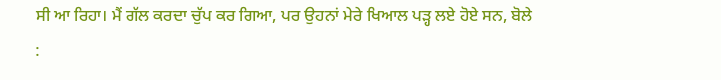ਸੀ ਆ ਰਿਹਾ। ਮੈਂ ਗੱਲ ਕਰਦਾ ਚੁੱਪ ਕਰ ਗਿਆ, ਪਰ ਉਹਨਾਂ ਮੇਰੇ ਖਿਆਲ ਪੜ੍ਹ ਲਏ ਹੋਏ ਸਨ, ਬੋਲੇ :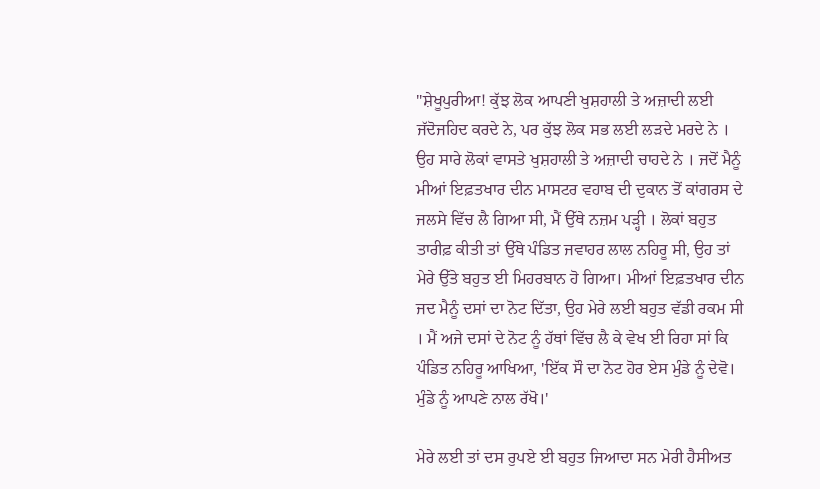"ਸ਼ੇਖੂਪੁਰੀਆ! ਕੁੱਝ ਲੋਕ ਆਪਣੀ ਖੁਸ਼ਹਾਲੀ ਤੇ ਅਜ਼ਾਦੀ ਲਈ ਜੱਦੋਜਹਿਦ ਕਰਦੇ ਨੇ, ਪਰ ਕੁੱਝ ਲੋਕ ਸਭ ਲਈ ਲੜਦੇ ਮਰਦੇ ਨੇ । ਉਹ ਸਾਰੇ ਲੋਕਾਂ ਵਾਸਤੇ ਖੁਸ਼ਹਾਲੀ ਤੇ ਅਜ਼ਾਦੀ ਚਾਹਦੇ ਨੇ । ਜਦੋਂ ਮੈਨੂੰ ਮੀਆਂ ਇਫ਼ਤਖਾਰ ਦੀਨ ਮਾਸਟਰ ਵਹਾਬ ਦੀ ਦੁਕਾਨ ਤੋਂ ਕਾਂਗਰਸ ਦੇ ਜਲਸੇ ਵਿੱਚ ਲੈ ਗਿਆ ਸੀ, ਮੈਂ ਉੱਥੇ ਨਜ਼ਮ ਪੜ੍ਹੀ । ਲੋਕਾਂ ਬਹੁਤ ਤਾਰੀਫ਼ ਕੀਤੀ ਤਾਂ ਉੱਥੇ ਪੰਡਿਤ ਜਵਾਹਰ ਲਾਲ ਨਹਿਰੂ ਸੀ, ਉਹ ਤਾਂ ਮੇਰੇ ਉੱਤੇ ਬਹੁਤ ਈ ਮਿਹਰਬਾਨ ਹੋ ਗਿਆ। ਮੀਆਂ ਇਫ਼ਤਖਾਰ ਦੀਨ ਜਦ ਮੈਨੂੰ ਦਸਾਂ ਦਾ ਨੋਟ ਦਿੱਤਾ, ਉਹ ਮੇਰੇ ਲਈ ਬਹੁਤ ਵੱਡੀ ਰਕਮ ਸੀ । ਮੈਂ ਅਜੇ ਦਸਾਂ ਦੇ ਨੋਟ ਨੂੰ ਹੱਥਾਂ ਵਿੱਚ ਲੈ ਕੇ ਵੇਖ ਈ ਰਿਹਾ ਸਾਂ ਕਿ ਪੰਡਿਤ ਨਹਿਰੂ ਆਖਿਆ, 'ਇੱਕ ਸੌ ਦਾ ਨੋਟ ਹੋਰ ਏਸ ਮੁੰਡੇ ਨੂੰ ਦੇਵੋ। ਮੁੰਡੇ ਨੂੰ ਆਪਣੇ ਨਾਲ ਰੱਖੋ।'

ਮੇਰੇ ਲਈ ਤਾਂ ਦਸ ਰੁਪਏ ਈ ਬਹੁਤ ਜਿਆਦਾ ਸਨ ਮੇਰੀ ਹੈਸੀਅਤ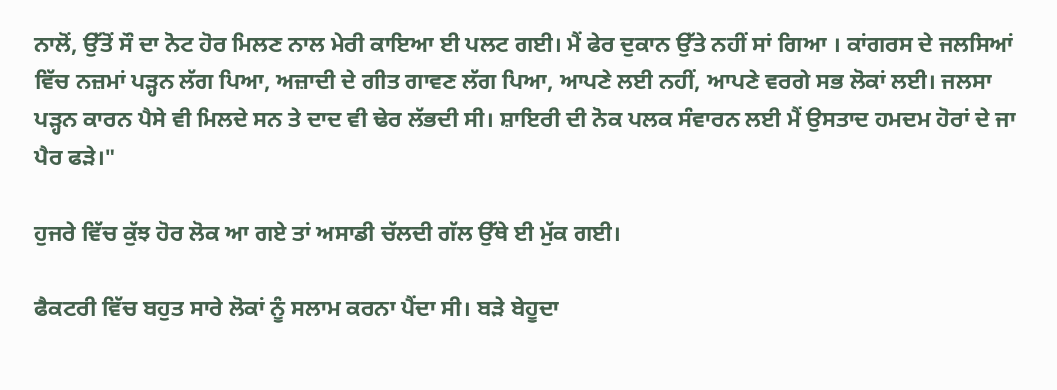ਨਾਲੋਂ, ਉੱਤੋਂ ਸੌ ਦਾ ਨੋਟ ਹੋਰ ਮਿਲਣ ਨਾਲ ਮੇਰੀ ਕਾਇਆ ਈ ਪਲਟ ਗਈ। ਮੈਂ ਫੇਰ ਦੁਕਾਨ ਉੱਤੇ ਨਹੀਂ ਸਾਂ ਗਿਆ । ਕਾਂਗਰਸ ਦੇ ਜਲਸਿਆਂ ਵਿੱਚ ਨਜ਼ਮਾਂ ਪੜ੍ਹਨ ਲੱਗ ਪਿਆ, ਅਜ਼ਾਦੀ ਦੇ ਗੀਤ ਗਾਵਣ ਲੱਗ ਪਿਆ, ਆਪਣੇ ਲਈ ਨਹੀਂ, ਆਪਣੇ ਵਰਗੇ ਸਭ ਲੋਕਾਂ ਲਈ। ਜਲਸਾ ਪੜ੍ਹਨ ਕਾਰਨ ਪੈਸੇ ਵੀ ਮਿਲਦੇ ਸਨ ਤੇ ਦਾਦ ਵੀ ਢੇਰ ਲੱਭਦੀ ਸੀ। ਸ਼ਾਇਰੀ ਦੀ ਨੋਕ ਪਲਕ ਸੰਵਾਰਨ ਲਈ ਮੈਂ ਉਸਤਾਦ ਹਮਦਮ ਹੋਰਾਂ ਦੇ ਜਾ ਪੈਰ ਫੜੇ।"

ਹੁਜਰੇ ਵਿੱਚ ਕੁੱਝ ਹੋਰ ਲੋਕ ਆ ਗਏ ਤਾਂ ਅਸਾਡੀ ਚੱਲਦੀ ਗੱਲ ਉੱਥੇ ਈ ਮੁੱਕ ਗਈ।

ਫੈਕਟਰੀ ਵਿੱਚ ਬਹੁਤ ਸਾਰੇ ਲੋਕਾਂ ਨੂੰ ਸਲਾਮ ਕਰਨਾ ਪੈਂਦਾ ਸੀ। ਬੜੇ ਬੇਹੂਦਾ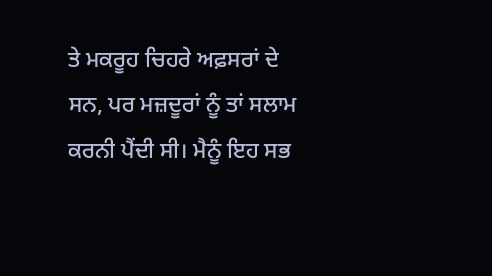ਤੇ ਮਕਰੂਹ ਚਿਹਰੇ ਅਫ਼ਸਰਾਂ ਦੇ ਸਨ, ਪਰ ਮਜ਼ਦੂਰਾਂ ਨੂੰ ਤਾਂ ਸਲਾਮ ਕਰਨੀ ਪੈਂਦੀ ਸੀ। ਮੈਨੂੰ ਇਹ ਸਭ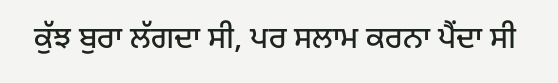ਕੁੱਝ ਬੁਰਾ ਲੱਗਦਾ ਸੀ, ਪਰ ਸਲਾਮ ਕਰਨਾ ਪੈਂਦਾ ਸੀ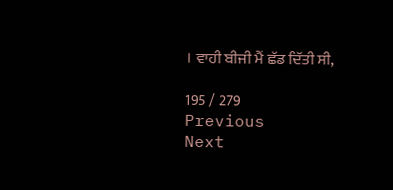। ਵਾਹੀ ਬੀਜੀ ਮੈਂ ਛੱਡ ਦਿੱਤੀ ਸੀ,

195 / 279
Previous
Next